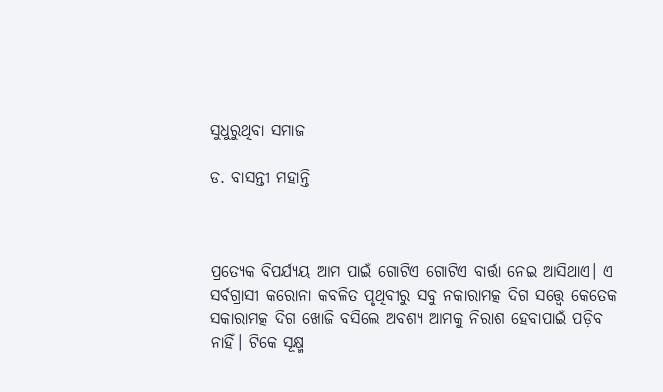ସୁଧୁରୁଥିବା ସମାଜ

ଡ. ବାସନ୍ତୀ ମହାନ୍ତି



ପ୍ରତ୍ୟେକ ବିପର୍ଯ୍ୟୟ ଆମ ପାଇଁ ଗୋଟିଏ ଗୋଟିଏ ବାର୍ତ୍ତା ନେଇ ଆସିଥାଏ। ଏ ସର୍ବଗ୍ରାସୀ କରୋନା କବଳିତ ପୃଥିବୀରୁ ସବୁ ନକାରାମତ୍କ ଦିଗ ସତ୍ତ୍ୱେ କେତେକ ସକାରାମତ୍କ ଦିଗ ଖୋଜି ବସିଲେ ଅବଶ୍ୟ ଆମକୁ ନିରାଶ ହେବାପାଇଁ ପଡ଼ିବ ନାହିଁ। ଟିକେ ସୂକ୍ଷ୍ମ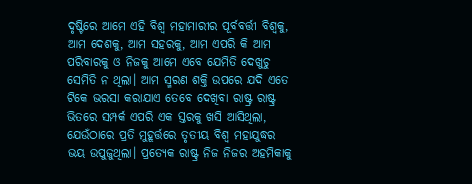ଦୃଷ୍ଟିରେ ଆମେ ଏହି ବିଶ୍ୱ ମହାମାରୀର ପୂର୍ବବର୍ତ୍ତୀ ବିଶ୍ୱକୁ, ଆମ ଦେଶକୁ, ଆମ ସହରକୁ, ଆମ ଏପରି କି ଆମ ପରିବାରକୁ ଓ ନିଜକୁ ଆମେ ଏବେ ଯେମିତି ଦେଖୁଚୁ ସେମିତି ନ ଥିଲା। ଆମ ସ୍ମରଣ ଶକ୍ତି ଉପରେ ଯଦି ଏତେ ଟିକେ ଭରସା କରାଯାଏ ତେବେ ଦେଖିବା ରାଷ୍ଟ୍ର ରାଷ୍ଟ୍ର ଭିତରେ ସମ୍ପର୍କ ଏପରି ଏକ ସ୍ତରକୁ ଖସି ଆସିଥିଲା, ଯେଉଁଠାରେ ପ୍ରତି ମୁହୂର୍ତ୍ତରେ ତୃତୀୟ ବିଶ୍ୱ ମହାଯୁଦ୍ଧର ଭୟ ଉପୁଜୁଥିଲା। ପ୍ରତ୍ୟେକ ରାଷ୍ଟ୍ର ନିଜ ନିଜର ଅହମିକାକୁ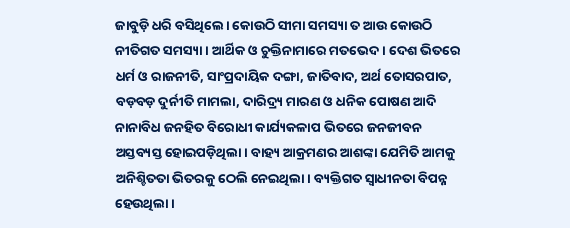ଜାବୁଡ଼ି ଧରି ବସିଥିଲେ। କୋଉଠି ସୀମା ସମସ୍ୟା ତ ଆଉ କୋଉଠି ନୀତିଗତ ସମସ୍ୟା। ଆର୍ଥିକ ଓ ଚୁକ୍ତିନାମାରେ ମତଭେଦ। ଦେଶ ଭିତରେ ଧର୍ମ ଓ ରାଜନୀତି, ସାଂପ୍ରଦାୟିକ ଦଙ୍ଗା, ଜାତିବାଦ, ଅର୍ଥ ତୋସରପାତ, ବଡ଼ବଡ଼ ଦୁର୍ନୀତି ମାମଲା, ଦାରିଦ୍ର୍ୟ ମାରଣ ଓ ଧନିକ ପୋଷଣ ଆଦି ନାନାବିଧ ଜନହିତ ବିରୋଧୀ କାର୍ଯ୍ୟକଳାପ ଭିତରେ ଜନଜୀବନ ଅସ୍ତବ୍ୟସ୍ତ ହୋଇପଡ଼ିଥିଲା। ବାହ୍ୟ ଆକ୍ରମଣର ଆଶଙ୍କା ଯେମିତି ଆମକୁ ଅନିଶ୍ଚିତତା ଭିତରକୁ ଠେଲି ନେଇଥିଲା। ବ୍ୟକ୍ତିଗତ ସ୍ବାଧୀନତା ବିପନ୍ନ ହେଉଥିଲା।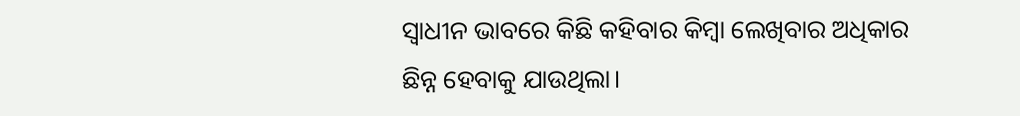ସ୍ବାଧୀନ ଭାବରେ କିଛି କହିବାର କିମ୍ବା ଲେଖିବାର ଅଧିକାର ଛିନ୍ନ ହେବାକୁ ଯାଉଥିଲା।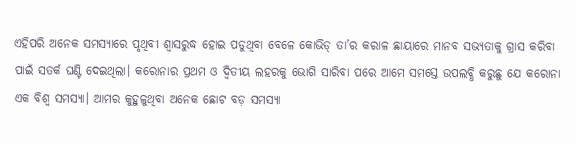ଏହିପରି ଅନେକ ସମସ୍ୟାରେ ପୃଥିବୀ ଶ୍ୱାସରୁଦ୍ଧ ହୋଇ ପଡୁଥିବା ବେଳେ କୋଭିଡ୍‌ ତା’ର କରାଳ ଛାୟାରେ ମାନବ ସଭ୍ୟତାକୁ ଗ୍ରାସ କରିବା ପାଇଁ ସତର୍କ ଘଣ୍ଟି ଦେଇଥିଲା। କରୋନାର ପ୍ରଥମ ଓ ଦ୍ୱିତୀୟ ଲହରକୁ ଭୋଗି ସାରିବା ପରେ ଆମେ ସମସ୍ତେ ଉପଲବ୍ଧି କରୁଛୁ ଯେ କରୋନା ଏକ ବିଶ୍ୱ ସମସ୍ୟା। ଆମର କୁହୁଳୁଥିବା ଅନେକ ଛୋଟ ବଡ଼ ସମସ୍ୟା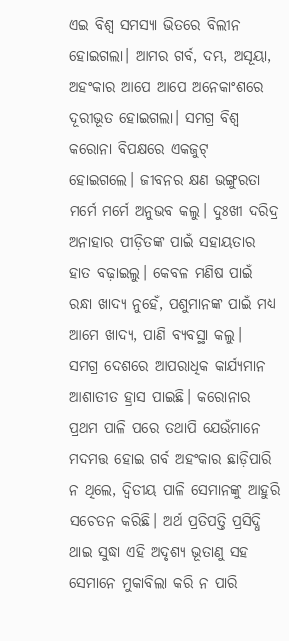ଏଇ ବିଶ୍ୱ ସମସ୍ୟା ଭିତରେ ବିଲୀନ ହୋଇଗଲା। ଆମର ଗର୍ବ, ଦମ୍ଭ, ଅସୂୟା, ଅହଂକାର ଆପେ ଆପେ ଅନେକାଂଶରେ ଦୂରୀଭୂତ ହୋଇଗଲା। ସମଗ୍ର ବିଶ୍ୱ କରୋନା ବିପକ୍ଷରେ ଏକଜୁଟ୍‌ ହୋଇଗଲେ। ଜୀବନର କ୍ଷଣ ଭଙ୍ଗୁରତା ମର୍ମେ ମର୍ମେ ଅନୁଭବ କଲୁ। ଦୁଃଖୀ ଦରିଦ୍ର ଅନାହାର ପୀଡ଼ିତଙ୍କ ପାଇଁ ସହାୟତାର ହାତ ବଢ଼ାଇଲୁ। କେବଳ ମଣିଷ ପାଇଁ ରନ୍ଧା ଖାଦ୍ୟ ନୁହେଁ, ପଶୁମାନଙ୍କ ପାଇଁ ମଧ୍ୟ ଆମେ ଖାଦ୍ୟ, ପାଣି ବ୍ୟବସ୍ଥା କଲୁ।
ସମଗ୍ର ଦେଶରେ ଆପରାଧିକ କାର୍ଯ୍ୟମାନ ଆଶାତୀତ ହ୍ରାସ ପାଇଛି। କରୋନାର ପ୍ରଥମ ପାଳି ପରେ ତଥାପି ଯେଉଁମାନେ ମଦମତ୍ତ ହୋଇ ଗର୍ବ ଅହଂକାର ଛାଡ଼ିପାରି ନ ଥିଲେ, ଦ୍ୱିତୀୟ ପାଳି ସେମାନଙ୍କୁ ଆହୁରି ସଚେତନ କରିଛି। ଅର୍ଥ ପ୍ରତିପତ୍ତି ପ୍ରସିଦ୍ଧି ଥାଇ ସୁଦ୍ଧା ଏହି ଅଦୃଶ୍ୟ ଭୂତାଣୁ ସହ ସେମାନେ ମୁକାବିଲା କରି ନ ପାରି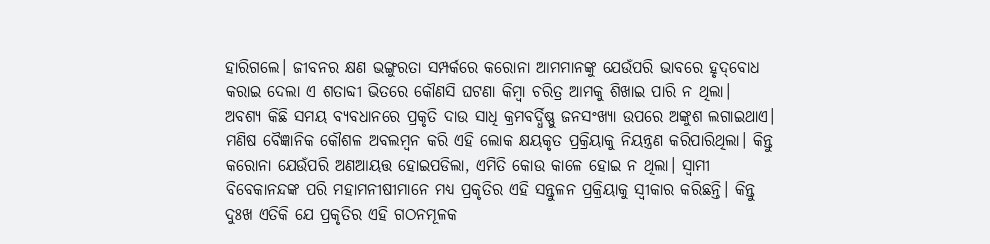ହାରିଗଲେ। ଜୀବନର କ୍ଷଣ ଭଙ୍ଗୁରତା ସମ୍ପର୍କରେ କରୋନା ଆମମାନଙ୍କୁ ଯେଉଁପରି ଭାବରେ ହୃଦ୍‌ବୋଧ କରାଇ ଦେଲା ଏ ଶତାବ୍ଦୀ ଭିତରେ କୌଣସି ଘଟଣା କିମ୍ବା ଚରିତ୍ର ଆମକୁ ଶିଖାଇ ପାରି ନ ଥିଲା।
ଅବଶ୍ୟ କିଛି ସମୟ ବ୍ୟବଧାନରେ ପ୍ରକୃତି ଦାଉ ସାଧି କ୍ରମବର୍ଦ୍ଧିଷ୍ଣୁ ଜନସଂଖ୍ୟା ଉପରେ ଅଙ୍କୁଶ ଲଗାଇଥାଏ। ମଣିଷ ବୈଜ୍ଞାନିକ କୌଶଳ ଅବଲମ୍ବନ କରି ଏହି ଲୋକ କ୍ଷୟକୃତ ପ୍ରକ୍ରିୟାକୁ ନିୟନ୍ତ୍ରଣ କରିପାରିଥିଲା। କିନ୍ତୁ କରୋନା ଯେଉଁପରି ଅଣଆୟତ୍ତ ହୋଇପଡିଲା, ଏମିତି କୋଉ କାଳେ ହୋଇ ନ ଥିଲା। ସ୍ବାମୀ ବିବେକାନନ୍ଦଙ୍କ ପରି ମହାମନୀଷୀମାନେ ମଧ୍ୟ ପ୍ରକୃତିର ଏହି ସନ୍ତୁଳନ ପ୍ରକ୍ରିୟାକୁ ସ୍ବୀକାର କରିଛନ୍ତି। କିନ୍ତୁ ଦୁଃଖ ଏତିକି ଯେ ପ୍ରକୃତିର ଏହି ଗଠନମୂଳକ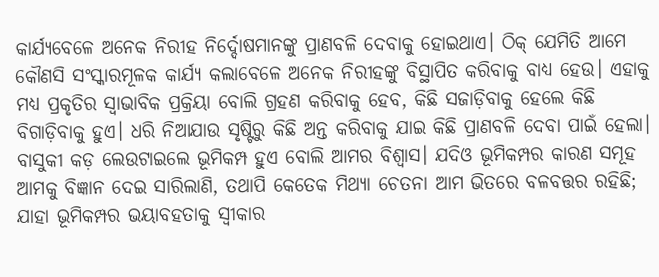କାର୍ଯ୍ୟବେଳେ ଅନେକ ନିରୀହ ନିର୍ଦ୍ଦୋଷମାନଙ୍କୁ ପ୍ରାଣବଳି ଦେବାକୁ ହୋଇଥାଏ। ଠିକ୍‌ ଯେମିତି ଆମେ କୌଣସି ସଂସ୍କାରମୂଳକ କାର୍ଯ୍ୟ କଲାବେଳେ ଅନେକ ନିରୀହଙ୍କୁ ବିସ୍ଥାପିତ କରିବାକୁ ବାଧ୍ୟ ହେଉ। ଏହାକୁ ମଧ୍ୟ ପ୍ରକୃତିର ସ୍ବାଭାବିକ ପ୍ରକ୍ରିୟା ବୋଲି ଗ୍ରହଣ କରିବାକୁ ହେବ, କିଛି ସଜାଡ଼ିବାକୁ ହେଲେ କିଛି ବିଗାଡ଼ିବାକୁ ହୁଏ। ଧରି ନିଆଯାଉ ସୃଷ୍ଟିରୁ କିଛି ଅନ୍ତ କରିବାକୁ ଯାଇ କିଛି ପ୍ରାଣବଳି ଦେବା ପାଇଁ ହେଲା। ବାସୁକୀ କଡ଼ ଲେଉଟାଇଲେ ଭୂମିକମ୍ପ ହୁଏ ବୋଲି ଆମର ବିଶ୍ୱାସ। ଯଦିଓ ଭୂମିକମ୍ପର କାରଣ ସମୂହ ଆମକୁ ବିଜ୍ଞାନ ଦେଇ ସାରିଲାଣି, ତଥାପି କେତେକ ମିଥ୍ୟା ଚେତନା ଆମ ଭିତରେ ବଳବତ୍ତର ରହିଛି; ଯାହା ଭୂମିକମ୍ପର ଭୟାବହତାକୁ ସ୍ବୀକାର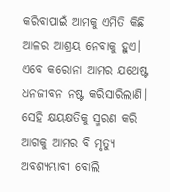କରିବାପାଇଁ ଆମକୁ ଏମିତି କିଛି ଆଳର ଆଶ୍ରୟ ନେବାକୁ ହୁଏ। ଏବେ କରୋନା ଆମର ଯଥେଷ୍ଟ ଧନଜୀବନ ନଷ୍ଟ କରିସାରିଲାଣି। ସେହି କ୍ଷୟକ୍ଷତିକୁ ସ୍ମରଣ କରି ଆଗକୁ ଆମର ବି ମୃତ୍ୟୁ ଅବଶ୍ୟମ୍ଭାବୀ ବୋଲି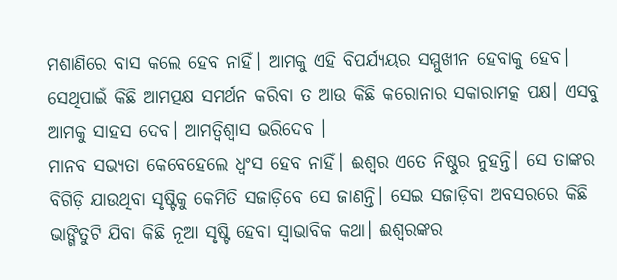ମଶାଣିରେ ବାସ କଲେ ହେବ ନାହିଁ। ଆମକୁ ଏହି ବିପର୍ଯ୍ୟୟର ସମ୍ମୁଖୀନ ହେବାକୁ ହେବ। ସେଥିପାଇଁ କିଛି ଆମତ୍ପକ୍ଷ ସମର୍ଥନ କରିବା ତ ଆଉ କିଛି କରୋନାର ସକାରାମତ୍କ ପକ୍ଷ। ଏସବୁ ଆମକୁ ସାହସ ଦେବ। ଆମତ୍ବିଶ୍ୱାସ ଭରିଦେବ ।
ମାନବ ସଭ୍ୟତା କେବେହେଲେ ଧ୍ୱଂସ ହେବ ନାହିଁ। ଈଶ୍ୱର ଏତେ ନିଷ୍ଠୁର ନୁହନ୍ତି। ସେ ତାଙ୍କର ବିଗିଡ଼ି ଯାଉଥିବା ସୃଷ୍ଟିକୁ କେମିତି ସଜାଡ଼ିବେ ସେ ଜାଣନ୍ତି। ସେଇ ସଜାଡ଼ିବା ଅବସରରେ କିଛି ଭାଙ୍ଗିତୁଟି ଯିବା କିଛି ନୂଆ ସୃଷ୍ଟି ହେବା ସ୍ବାଭାବିକ କଥା। ଈଶ୍ୱରଙ୍କର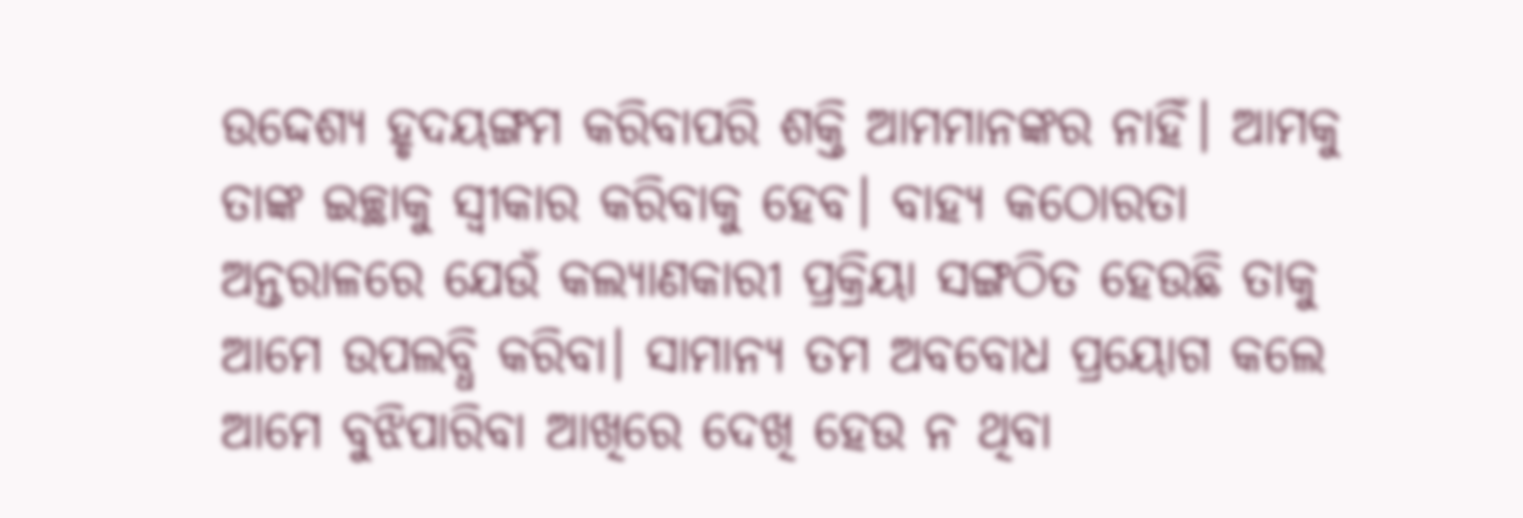ଉଦ୍ଦେଶ୍ୟ ହୃଦୟଙ୍ଗମ କରିବାପରି ଶକ୍ତି ଆମମାନଙ୍କର ନାହିଁ। ଆମକୁ ତାଙ୍କ ଇଚ୍ଛାକୁ ସ୍ବୀକାର କରିବାକୁ ହେବ। ବାହ୍ୟ କଠୋରତା ଅନ୍ତରାଳରେ ଯେଉଁ କଲ୍ୟାଣକାରୀ ପ୍ରକ୍ରିୟା ସଙ୍ଗଠିତ ହେଉଛି ତାକୁ ଆମେ ଉପଲବ୍ଧି କରିବା। ସାମାନ୍ୟ ତମ ଅବବୋଧ ପ୍ରୟୋଗ କଲେ ଆମେ ବୁଝିପାରିବା ଆଖିରେ ଦେଖି ହେଉ ନ ଥିବା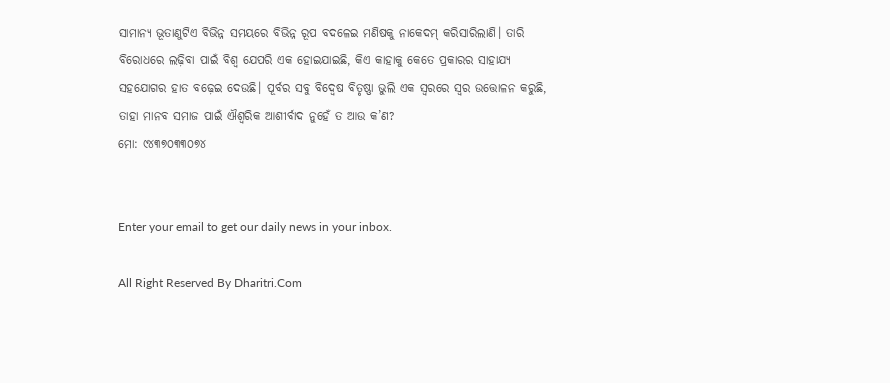ସାମାନ୍ୟ ଭୂତାଣୁଟିଏ ବିଭିନ୍ନ ସମୟରେ ବିଭିନ୍ନ ରୂପ ବଦଳେଇ ମଣିଷକୁ ନାକେଦମ୍‌ କରିସାରିଲାଣି। ତାରି ବିରୋଧରେ ଲଢ଼ିବା ପାଇଁ ବିଶ୍ୱ ଯେପରି ଏକ ହୋଇଯାଇଛି, କିଏ କାହାକୁ କେତେ ପ୍ରକାରର ସାହାଯ୍ୟ ସହଯୋଗର ହାତ ବଢ଼େଇ ଦେଉଛି। ପୂର୍ବର ସବୁ ବିଦ୍ୱେଷ ବିତୃଷ୍ଣା ଭୁଲି ଏକ ସ୍ବରରେ ସ୍ବର ଉତ୍ତୋଳନ କରୁଛି, ତାହା ମାନବ ସମାଜ ପାଇଁ ଐଶ୍ୱରିକ ଆଶୀର୍ବାଦ ନୁହେଁ ତ ଆଉ କ’ଣ?
ମୋ: ୯୪୩୭୦୩୩୦୭୪


Enter your email to get our daily news in your inbox.

All Right Reserved By Dharitri.Com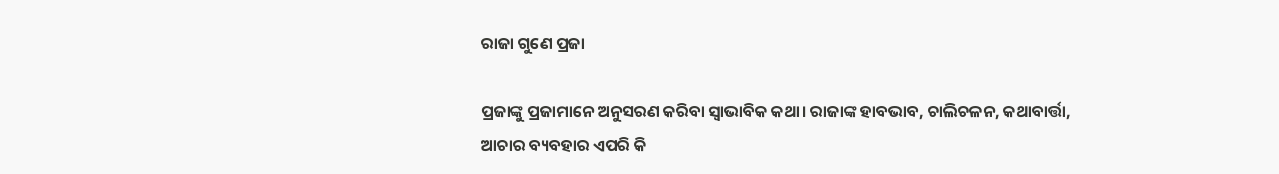ରାଜା ଗୁଣେ ପ୍ରଜା

ପ୍ରଜାଙ୍କୁ ପ୍ରଜାମାନେ ଅନୁସରଣ କରିବା ସ୍ବାଭାବିକ କଥା। ରାଜାଙ୍କ ହାବଭାବ, ଚାଲିଚଳନ, କଥାବାର୍ତ୍ତା, ଆଚାର ବ୍ୟବହାର ଏପରି କି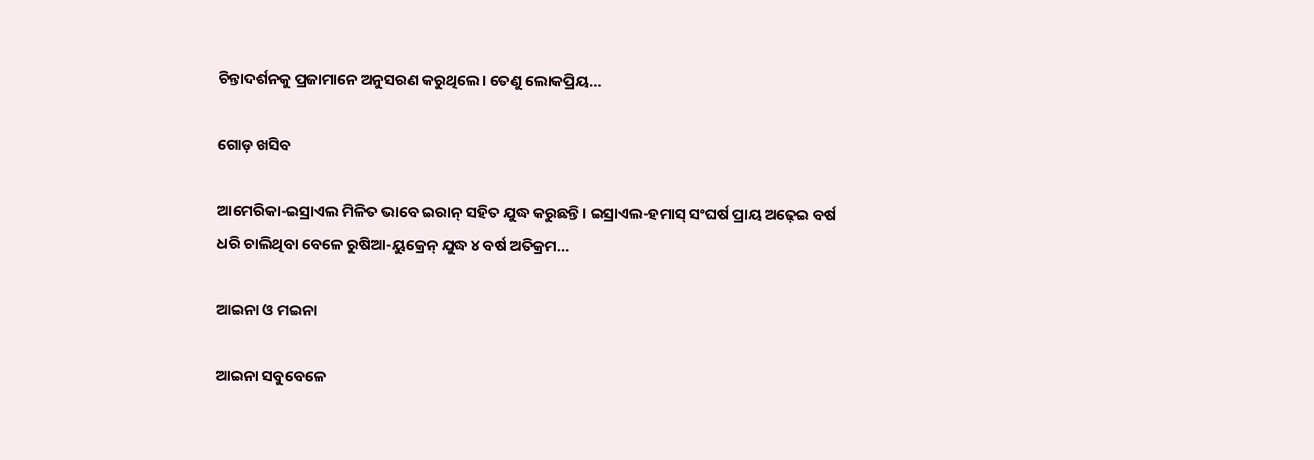ଚିନ୍ତାଦର୍ଶନକୁ ପ୍ରଜାମାନେ ଅନୁସରଣ କରୁଥିଲେ। ତେଣୁ ଲୋକପ୍ରିୟ…

ଗୋଡ଼ ଖସିବ

ଆମେରିକା-ଇସ୍ରାଏଲ ମିଳିତ ଭାବେ ଇରାନ୍‌ ସହିତ ଯୁଦ୍ଧ କରୁଛନ୍ତି। ଇସ୍ରାଏଲ-ହମାସ୍‌ ସଂଘର୍ଷ ପ୍ରାୟ ଅଢ଼େଇ ବର୍ଷ ଧରି ଚାଲିଥିବା ବେଳେ ରୁଷିଆ-ୟୁକ୍ରେନ୍‌ ଯୁଦ୍ଧ ୪ ବର୍ଷ ଅତିକ୍ରମ…

ଆଇନା ଓ ମଇନା

ଆଇନା ସବୁବେଳେ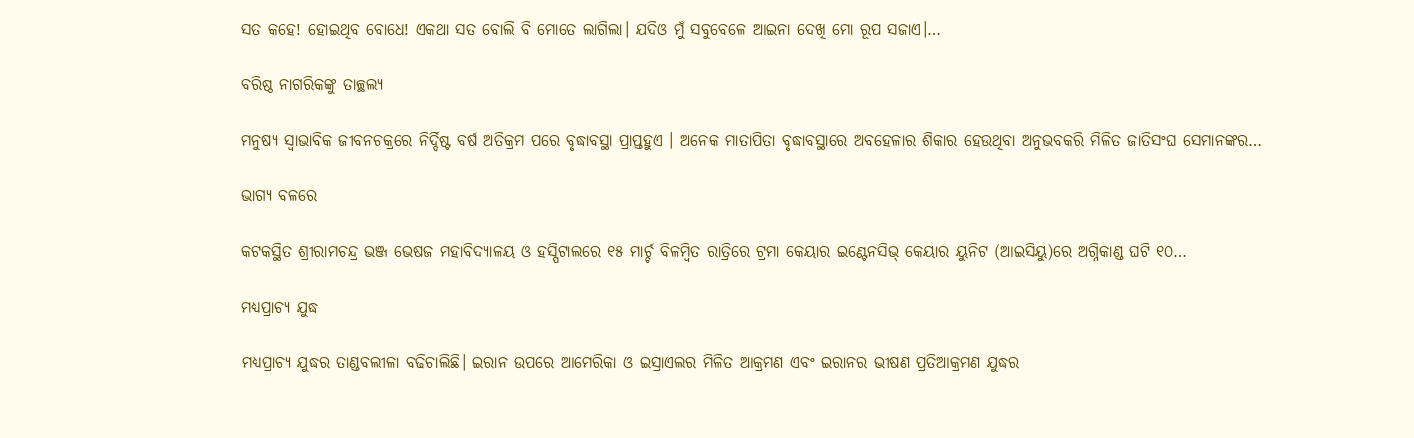ସତ କହେ! ହୋଇଥିବ ବୋଧେ! ଏକଥା ସତ ବୋଲି ବି ମୋତେ ଲାଗିଲା। ଯଦିଓ ମୁଁ ସବୁବେଳେ ଆଇନା ଦେଖି ମୋ ରୂପ ସଜାଏ।…

ବରିଷ୍ଠ ନାଗରିକଙ୍କୁ ତାଚ୍ଛଲ୍ୟ

ମନୁଷ୍ୟ ସ୍ବାଭାବିକ ଜୀବନଚକ୍ରରେ ନିର୍ଦ୍ଦିଷ୍ଟ ବର୍ଷ ଅତିକ୍ରମ ପରେ ବୃଦ୍ଧାବସ୍ଥା ପ୍ରାପ୍ତହୁଏ । ଅନେକ ମାତାପିତା ବୃଦ୍ଧାବସ୍ଥାରେ ଅବହେଳାର ଶିକାର ହେଉଥିବା ଅନୁଭବକରି ମିଳିତ ଜାତିସଂଘ ସେମାନଙ୍କର…

ଭାଗ୍ୟ ବଳରେ

କଟକସ୍ଥିତ ଶ୍ରୀରାମଚନ୍ଦ୍ର ଭଞ୍ଜ ଭେଷଜ ମହାବିଦ୍ୟାଳୟ ଓ ହସ୍ପିଟାଲରେ ୧୫ ମାର୍ଚ୍ଚ ବିଳମ୍ବିତ ରାତ୍ରିରେ ଟ୍ରମା କେୟାର ଇଣ୍ଟେନସିଭ୍‌ କେୟାର ୟୁନିଟ (ଆଇସିୟୁ)ରେ ଅଗ୍ନିକାଣ୍ଡ ଘଟି ୧୦…

ମଧ୍ୟପ୍ରାଚ୍ୟ ଯୁଦ୍ଧ

ମଧ୍ୟପ୍ରାଚ୍ୟ ଯୁଦ୍ଧର ତାଣ୍ଡବଲୀଳା ବଢିଚାଲିଛି। ଇରାନ ଉପରେ ଆମେରିକା ଓ ଇସ୍ରାଏଲର ମିଳିତ ଆକ୍ରମଣ ଏବଂ ଇରାନର ଭୀଷଣ ପ୍ରତିଆକ୍ରମଣ ଯୁଦ୍ଧର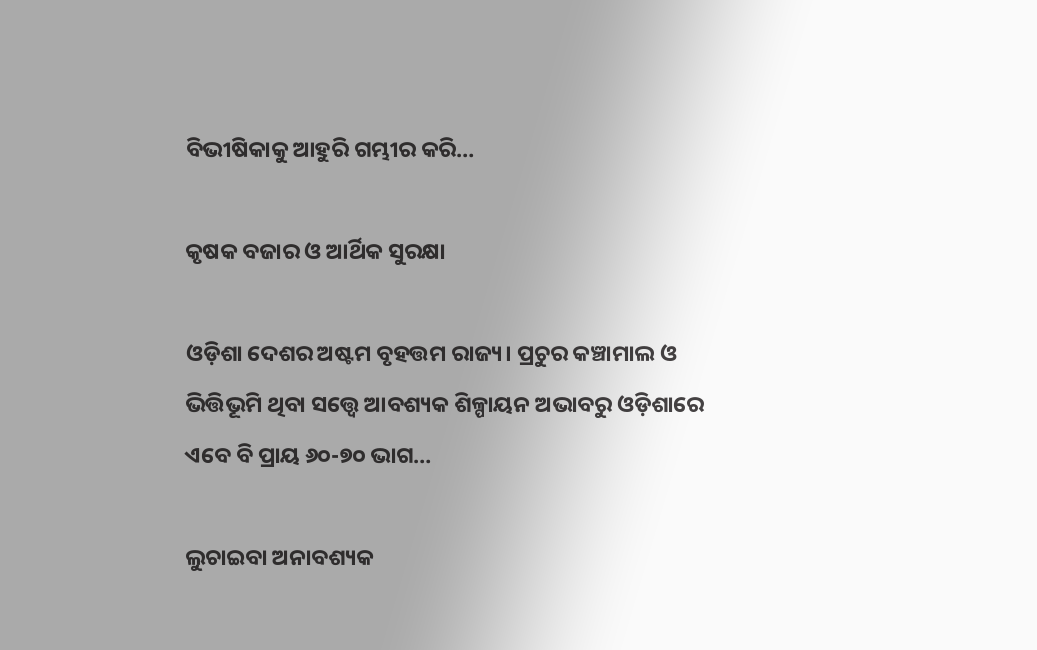ବିଭୀଷିକାକୁ ଆହୁରି ଗମ୍ଭୀର କରି…

କୃଷକ ବଜାର ଓ ଆର୍ଥିକ ସୁରକ୍ଷା

ଓଡ଼ିଶା ଦେଶର ଅଷ୍ଟମ ବୃହତ୍ତମ ରାଜ୍ୟ। ପ୍ରଚୁର କଞ୍ଚାମାଲ ଓ ଭିତ୍ତିଭୂମି ଥିବା ସତ୍ତ୍ୱେ ଆବଶ୍ୟକ ଶିଳ୍ପାୟନ ଅଭାବରୁ ଓଡ଼ିଶାରେ ଏବେ ବି ପ୍ରାୟ ୬୦-୭୦ ଭାଗ…

ଲୁଚାଇବା ଅନାବଶ୍ୟକ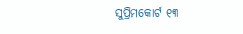ସୁପ୍ରିମକୋର୍ଟ ୧୩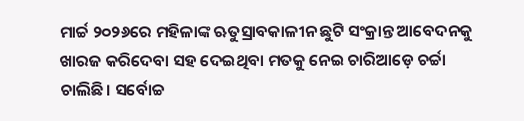ମାର୍ଚ୍ଚ ୨୦୨୬ରେ ମହିଳାଙ୍କ ଋତୁସ୍ରାବକାଳୀନ ଛୁଟି ସଂକ୍ରାନ୍ତ ଆବେଦନକୁ ଖାରଜ କରିଦେବା ସହ ଦେଇଥିବା ମତକୁ ନେଇ ଚାରିଆଡ଼େ ଚର୍ଚ୍ଚା ଚାଲିଛି। ସର୍ବୋଚ୍ଚ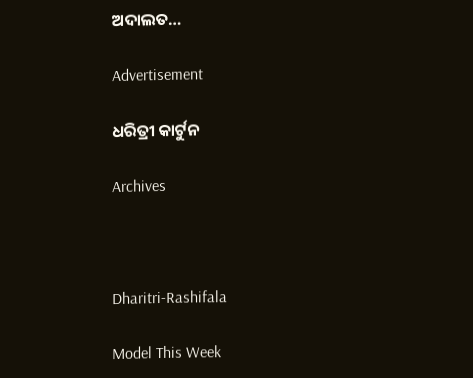ଅଦାଲତ…

Advertisement

ଧରିତ୍ରୀ କାର୍ଟୁନ

Archives



Dharitri-Rashifala

Model This Week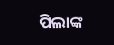ପିଲାଙ୍କ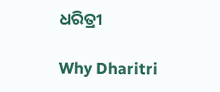ଧରିତ୍ରୀ

Why Dharitri